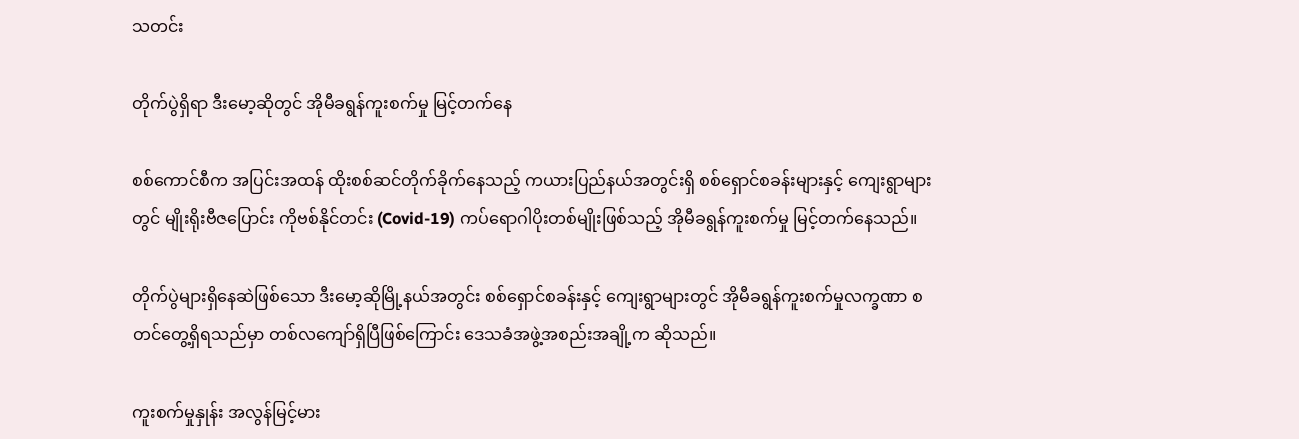သတင်း

တိုက်ပွဲရှိရာ ဒီးမော့ဆိုတွင် အိုမီခရွန်ကူးစက်မှု မြင့်တက်နေ

စစ်ကောင်စီက အပြင်းအထန် ထိုးစစ်ဆင်တိုက်ခိုက်နေသည့် ကယားပြည်နယ်အတွင်းရှိ စစ်ရှောင်စခန်းများနှင့် ကျေးရွာများတွင် မျိုးရိုးဗီဇပြောင်း ကိုဗစ်နိုင်တင်း (Covid-19) ကပ်ရောဂါပိုးတစ်မျိုးဖြစ်သည့် အိုမီခရွန်ကူးစက်မှု မြင့်တက်နေသည်။

တိုက်ပွဲများရှိနေဆဲဖြစ်သော ဒီးမော့ဆိုမြို့နယ်အတွင်း စစ်ရှောင်စခန်းနှင့် ကျေးရွာများတွင် အိုမီခရွန်ကူးစက်မှုလက္ခဏာ စတင်တွေ့ရှိရသည်မှာ တစ်လကျော်ရှိပြီဖြစ်ကြောင်း ဒေသခံအဖွဲ့အစည်းအချို့က ဆိုသည်။

ကူးစက်မှုနှုန်း အလွန်မြင့်မား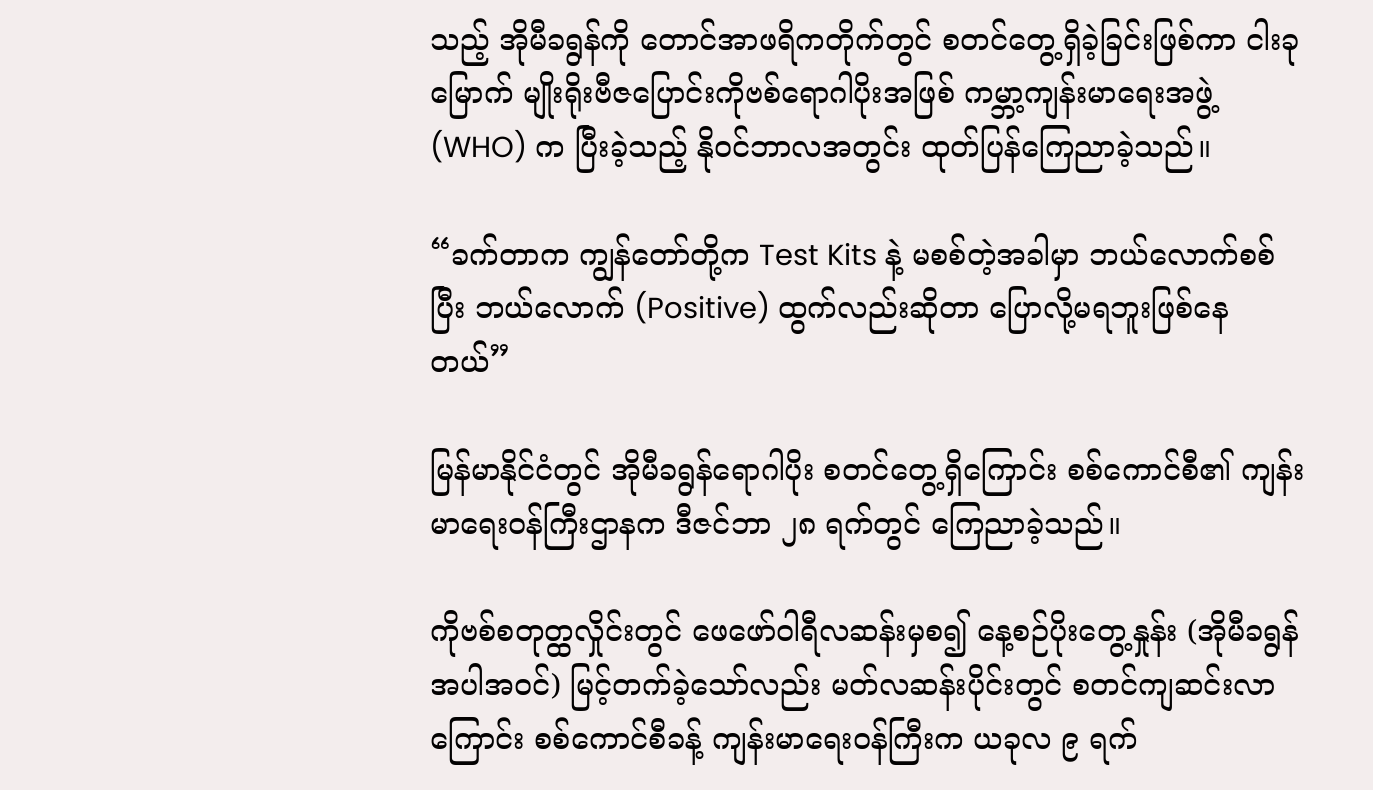သည့် အိုမီခရွန်ကို တောင်အာဖရိကတိုက်တွင် စတင်တွေ့ရှိခဲ့ခြင်းဖြစ်ကာ ငါးခုမြောက် မျိုးရိုးဗီဇပြောင်းကိုဗစ်ရောဂါပိုးအဖြစ် ကမ္ဘာ့ကျန်းမာရေးအဖွဲ့ (WHO) က ပြီးခဲ့သည့် နိုဝင်ဘာလအတွင်း ထုတ်ပြန်ကြေညာခဲ့သည်။

“ခက်တာက ကျွန်တော်တို့က Test Kits နဲ့ မစစ်တဲ့အခါမှာ ဘယ်လောက်စစ်ပြီး ဘယ်လောက် (Positive) ထွက်လည်းဆိုတာ ပြောလို့မရဘူးဖြစ်နေတယ်”

မြန်မာနိုင်ငံတွင် အိုမီခရွန်ရောဂါပိုး စတင်တွေ့ရှိကြောင်း စစ်ကောင်စီ၏ ကျန်းမာရေးဝန်ကြီးဌာနက ဒီဇင်ဘာ ၂၈ ရက်တွင် ကြေညာခဲ့သည်။

ကိုဗစ်စတုတ္ထလှိုင်းတွင် ဖေဖော်ဝါရီလဆန်းမှစ၍ နေ့စဉ်ပိုးတွေ့နှုန်း (အိုမီခရွန်အပါအဝင်) မြင့်တက်ခဲ့သော်လည်း မတ်လဆန်းပိုင်းတွင် စတင်ကျဆင်းလာကြောင်း စစ်ကောင်စီခန့် ကျန်းမာရေးဝန်ကြီးက ယခုလ ၉ ရက်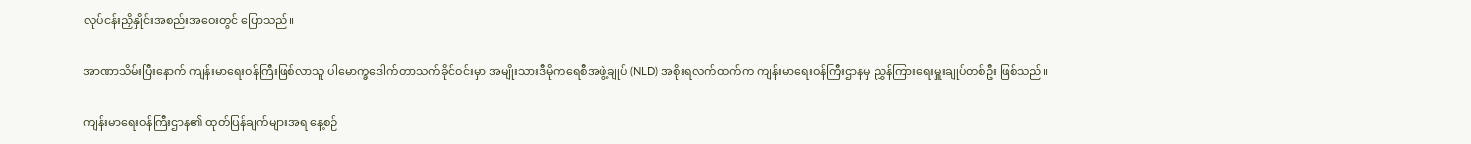လုပ်ငန်းညှိနှိုင်းအစည်းအဝေးတွင် ပြောသည်။

အာဏာသိမ်းပြီးနောက် ကျန်းမာရေးဝန်ကြီးဖြစ်လာသူ ပါမောက္ခဒေါက်တာသက်ခိုင်ဝင်းမှာ အမျိုးသားဒီမိုကရေစီအဖွဲ့ချုပ် (NLD) အစိုးရလက်ထက်က ကျန်းမာရေးဝန်ကြီးဌာနမှ ညွှန်ကြားရေးမှူးချုပ်တစ်ဦး ဖြစ်သည်။

ကျန်းမာရေးဝန်ကြီးဌာန၏ ထုတ်ပြန်ချက်များအရ နေ့စဉ်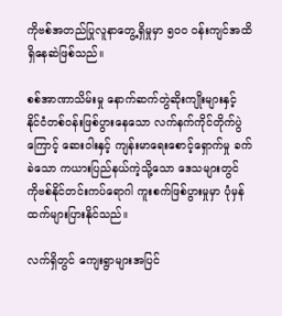ကိုဗစ်အတည်ပြုလူနာတွေ့ရှိမှုမှာ ၅၀၀ ဝန်းကျင်အထိ ရှိနေဆဲဖြစ်သည်။

စစ်အာဏာသိမ်းမှု နောက်ဆက်တွဲဆိုးကျိုးများနှင့် နိုင်ငံတစ်ဝန်းဖြစ်ပွားနေသော လက်နက်ကိုင်တိုက်ပွဲကြောင့် ဆေးဝါးနှင့် ကျန်းမာရေးစောင့်ရှောက်မှု ခက်ခဲသော ကယားပြည်နယ်ကဲ့သို့သော ဒေသများတွင် ကိုဗစ်နိုင်တင်းကပ်ရောဂါ ကူးစက်ဖြစ်ပွားမှုမှာ ပုံမှန်ထက်များပြားနိုင်သည်။

လက်ရှိတွင် ကျေးရွာများအပြင်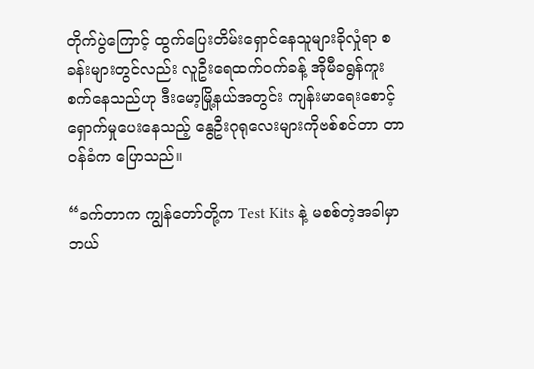တိုက်ပွဲကြောင့် ထွက်ပြေးတိမ်းရှောင်နေသူများခိုလှုံရာ စခန်းများတွင်လည်း လူဦးရေထက်ဝက်ခန့် အိုမီခရွန်ကူးစက်နေသည်ဟု ဒီးမော့မြို့နယ်အတွင်း ကျန်းမာရေးစောင့်ရှောက်မှုပေးနေသည့် နွေဦးဂုရုလေးများကိုဗစ်စင်တာ တာဝန်ခံက ပြောသည်။

“ခက်တာက ကျွန်တော်တို့က Test Kits နဲ့ မစစ်တဲ့အခါမှာ ဘယ်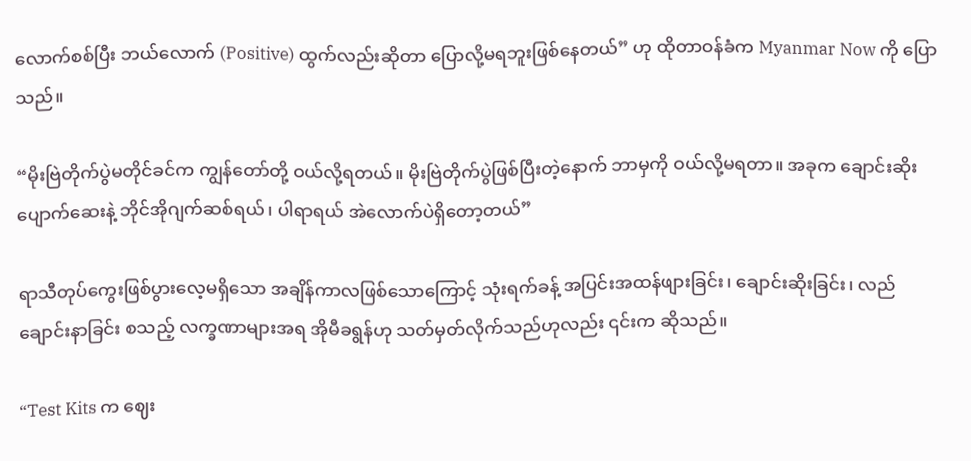လောက်စစ်ပြီး ဘယ်လောက် (Positive) ထွက်လည်းဆိုတာ ပြောလို့မရဘူးဖြစ်နေတယ်” ဟု ထိုတာဝန်ခံက Myanmar Now ကို ပြောသည်။

“မိုးဗြဲတိုက်ပွဲမတိုင်ခင်က ကျွန်တော်တို့ ဝယ်လို့ရတယ်။ မိုးဗြဲတိုက်ပွဲဖြစ်ပြီးတဲ့နောက် ဘာမှကို ဝယ်လို့မရတာ။ အခုက ချောင်းဆိုးပျောက်ဆေးနဲ့ ဘိုင်အိုဂျက်ဆစ်ရယ်၊ ပါရာရယ် အဲလောက်ပဲရှိတော့တယ်”

ရာသီတုပ်ကွေးဖြစ်ပွားလေ့မရှိသော အချိန်ကာလဖြစ်သောကြောင့် သုံးရက်ခန့် အပြင်းအထန်ဖျားခြင်း၊ ချောင်းဆိုးခြင်း၊ လည်ချောင်းနာခြင်း စသည့် လက္ခဏာများအရ အိုမီခရွန်ဟု သတ်မှတ်လိုက်သည်ဟုလည်း ၎င်းက ဆိုသည်။

“Test Kits က ဈေး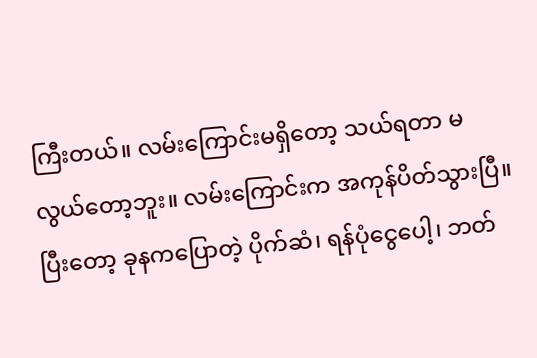ကြီးတယ်။ လမ်းကြောင်းမရှိတော့ သယ်ရတာ မလွယ်တော့ဘူး။ လမ်းကြောင်းက အကုန်ပိတ်သွားပြီ။ ပြီးတော့ ခုနကပြောတဲ့ ပိုက်ဆံ၊ ရန်ပုံငွေပေါ့၊ ဘတ်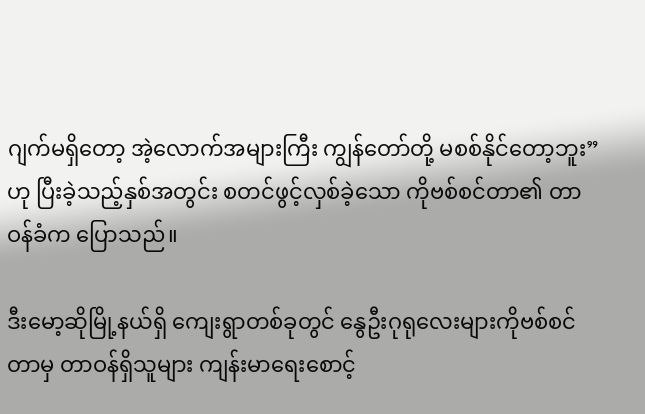ဂျက်မရှိတော့ အဲ့လောက်အများကြီး ကျွန်တော်တို့ မစစ်နိုင်တော့ဘူး” ဟု ပြီးခဲ့သည့်နှစ်အတွင်း စတင်ဖွင့်လှစ်ခဲ့သော ကိုဗစ်စင်တာ၏ တာဝန်ခံက ပြောသည်။

ဒီးမော့ဆိုမြို့နယ်ရှိ ကျေးရွာတစ်ခုတွင် နွေဦးဂုရုလေးများကိုဗစ်စင်တာမှ တာဝန်ရှိသူများ ကျန်းမာရေးစောင့်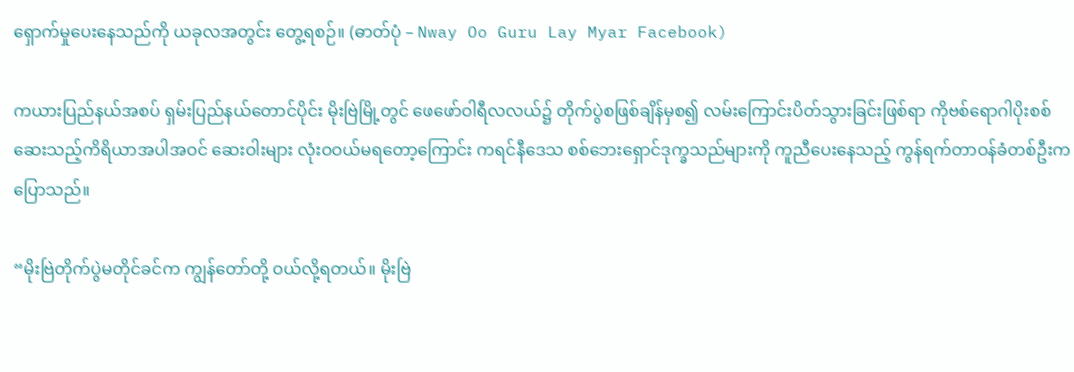ရှောက်မှုပေးနေသည်ကို ယခုလအတွင်း တွေ့ရစဉ်။ (ဓာတ်ပုံ – Nway Oo Guru Lay Myar Facebook)

ကယားပြည်နယ်အစပ် ရှမ်းပြည်နယ်တောင်ပိုင်း မိုးဗြဲမြို့တွင် ဖေဖော်ဝါရီလလယ်၌ တိုက်ပွဲစဖြစ်ချိန်မှစ၍ လမ်းကြောင်းပိတ်သွားခြင်းဖြစ်ရာ ကိုဗစ်ရောဂါပိုးစစ်ဆေးသည့်ကိရိယာအပါအဝင် ဆေးဝါးများ လုံးဝဝယ်မရတော့ကြောင်း ကရင်နီဒေသ စစ်ဘေးရှောင်ဒုက္ခသည်များကို ကူညီပေးနေသည့် ကွန်ရက်တာဝန်ခံတစ်ဦးက ပြောသည်။

“မိုးဗြဲတိုက်ပွဲမတိုင်ခင်က ကျွန်တော်တို့ ဝယ်လို့ရတယ်။ မိုးဗြဲ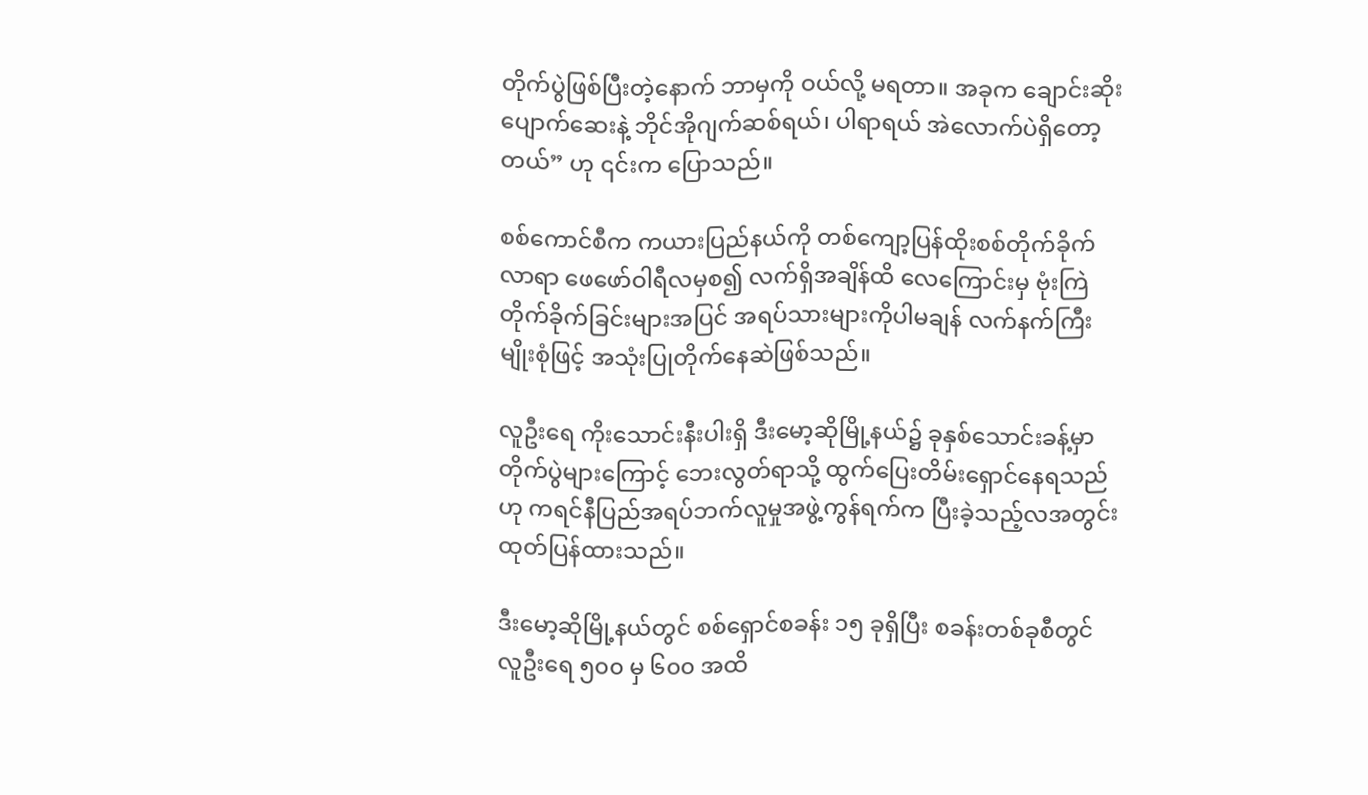တိုက်ပွဲဖြစ်ပြီးတဲ့နောက် ဘာမှကို ဝယ်လို့ မရတာ။ အခုက ချောင်းဆိုးပျောက်ဆေးနဲ့ ဘိုင်အိုဂျက်ဆစ်ရယ်၊ ပါရာရယ် အဲလောက်ပဲရှိတော့တယ်” ဟု ၎င်းက ပြောသည်။

စစ်ကောင်စီက ကယားပြည်နယ်ကို တစ်ကျော့ပြန်ထိုးစစ်တိုက်ခိုက်လာရာ ဖေဖော်ဝါရီလမှစ၍ လက်ရှိအချိန်ထိ လေကြောင်းမှ ဗုံးကြဲတိုက်ခိုက်ခြင်းများအပြင် အရပ်သားများကိုပါမချန် လက်နက်ကြီးမျိုးစုံဖြင့် အသုံးပြုတိုက်နေဆဲဖြစ်သည်။

လူဦးရေ ကိုးသောင်းနီးပါးရှိ ဒီးမော့ဆိုမြို့နယ်၌ ခုနှစ်သောင်းခန့်မှာ တိုက်ပွဲများကြောင့် ဘေးလွတ်ရာသို့ ထွက်ပြေးတိမ်းရှောင်နေရသည်ဟု ကရင်နီပြည်အရပ်ဘက်လူမှုအဖွဲ့ကွန်ရက်က ပြီးခဲ့သည့်လအတွင်း ထုတ်ပြန်ထားသည်။

ဒီးမော့ဆိုမြို့နယ်တွင် စစ်ရှောင်စခန်း ၁၅ ခုရှိပြီး စခန်းတစ်ခုစီတွင် လူဦးရေ ၅၀၀ မှ ၆၀၀ အထိ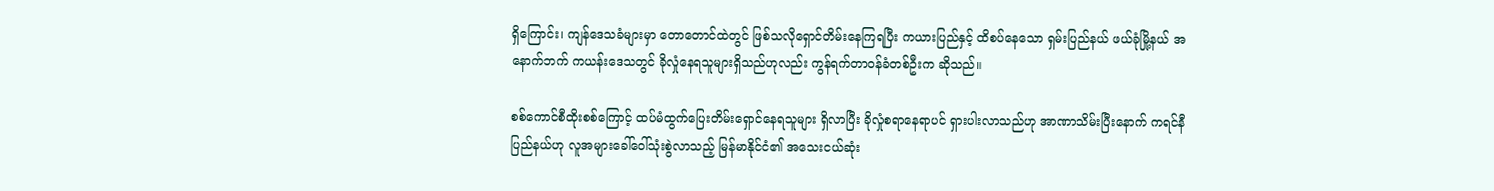ရှိကြောင်း၊ ကျန်ဒေသခံများမှာ တောတောင်ထဲတွင် ဖြစ်သလိုရှောင်တိမ်းနေကြရပြီး ကယားပြည်နှင့် ထိစပ်နေသော ရှမ်းပြည်နယ် ဖယ်ခုံမြို့နယ် အနောက်ဘက် ကယန်းဒေသတွင် ခိုလှုံနေရသူများရှိသည်ဟုလည်း ကွန်ရက်တာဝန်ခံတစ်ဦးက ဆိုသည်။

စစ်ကောင်စီထိုးစစ်ကြောင့် ထပ်မံထွက်ပြေးတိမ်းရှောင်နေရသူများ ရှိလာပြီး ခိုလှုံစရာနေရာပင် ရှားပါးလာသည်ဟု အာဏာသိမ်းပြီးနောက် ကရင်နီပြည်နယ်ဟု လူအများခေါ်ဝေါ်သုံးစွဲလာသည့် မြန်မာနိုင်ငံ၏ အသေးငယ်ဆုံး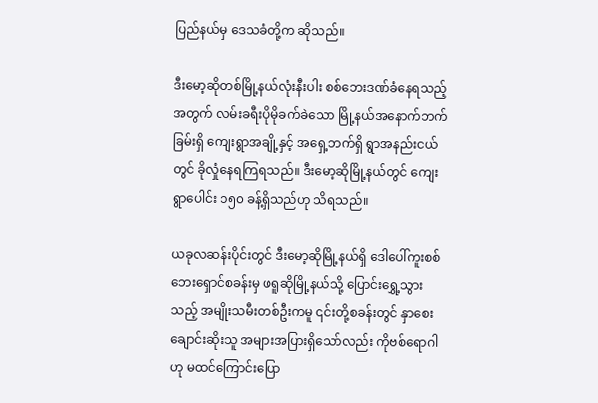ပြည်နယ်မှ ဒေသခံတို့က ဆိုသည်။

ဒီးမော့ဆိုတစ်မြို့နယ်လုံးနီးပါး စစ်ဘေးဒဏ်ခံနေရသည့်အတွက် လမ်းခရီးပိုမိုခက်ခဲသော မြို့နယ်အနောက်ဘက်ခြမ်းရှိ ကျေးရွာအချို့နှင့် အရှေ့ဘက်ရှိ ရွာအနည်းငယ်တွင် ခိုလှုံနေရကြရသည်။ ဒီးမော့ဆိုမြို့နယ်တွင် ကျေးရွာပေါင်း ၁၅၀ ခန့်ရှိသည်ဟု သိရသည်။

ယခုလဆန်းပိုင်းတွင် ဒီးမော့ဆိုမြို့နယ်ရှိ ဒေါပေါ်ကူးစစ်ဘေးရှောင်စခန်းမှ ဖရူဆိုမြို့နယ်သို့ ပြောင်းရွှေ့သွားသည့် အမျိုးသမီးတစ်ဦးကမူ ၎င်းတို့စခန်းတွင် နှာစေးချောင်းဆိုးသူ အများအပြားရှိသော်လည်း ကိုဗစ်ရောဂါဟု မထင်ကြောင်းပြော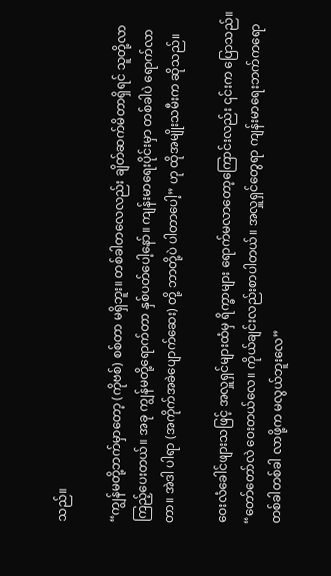သည်။

“ကျွန်မတို့ဘက်မှာတော့ (ကိုဗစ်) စစ်တာ မရှိဘူး။ တစ်ခါတလေလည်း ချိတ်ဆက်မိတာရှိရင် သူတို့လာကြည့်ပေးတယ်။ အခု ကျွန်မတို့ရောက်တာ နှစ်ပတ်ပေါ့နော်။ ကျန်းမာရေးပိုင်းမှာ တစ်ခါပဲ ရောက်လာတာ။ အဲဒါ ပါရာ (အကိုက်အခဲပျောက်ဆေး) တို့ ဘာတို့ပဲ ပါတာပေါ့” ဟု ထိုအမျိုးသမီးက ဆိုသည်။

ဝေးလံခေါင်ဖျားသဖြင့် အလှူရှင်များထံမှ ရိက္ခာများ ရောက်မလာတော့ကြောင်းလည်း ၎င်းက ပြောသည်။ “တော်တော်လဲ ဝေးတယ်လေ။ ကိုယ်ချင်းလည်းစာပါတယ်။ အလှူရှင်တွေရာ ကျန်းမာရေးဘက်ကရော တစ်ခါတစ်ခါ လာဖို့က မလွယ်ဘူးလေ”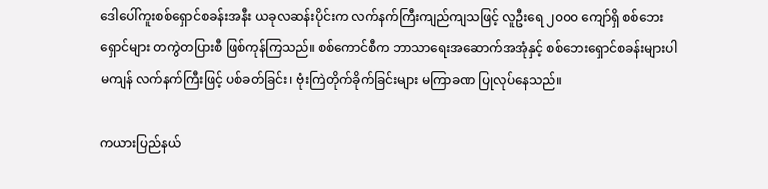ဒေါပေါ်ကူးစစ်ရှောင်စခန်းအနီး ယခုလဆန်းပိုင်းက လက်နက်ကြီးကျည်ကျသဖြင့် လူဦးရေ ၂၀၀၀ ကျော်ရှိ စစ်ဘေးရှောင်များ တကွဲတပြားစီ ဖြစ်ကုန်ကြသည်။ စစ်ကောင်စီက ဘာသာရေးအဆောက်အအုံနှင့် စစ်ဘေးရှောင်စခန်းများပါမကျန် လက်နက်ကြီးဖြင့် ပစ်ခတ်ခြင်း၊ ဗုံးကြဲတိုက်ခိုက်ခြင်းများ မကြာခဏ ပြုလုပ်နေသည်။

ကယားပြည်နယ်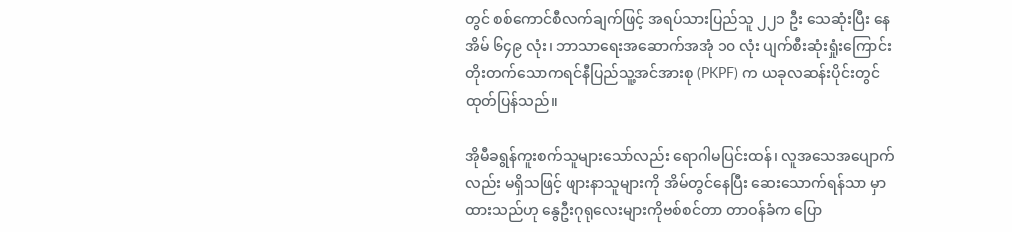တွင် စစ်ကောင်စီလက်ချက်ဖြင့် အရပ်သားပြည်သူ ၂၂၁ ဦး သေဆုံးပြီး နေအိမ် ၆၄၉ လုံး၊ ဘာသာရေးအဆောက်အအုံ ၁၀ လုံး ပျက်စီးဆုံးရှုံးကြောင်း တိုးတက်သောကရင်နီပြည်သူ့အင်အားစု (PKPF) က ယခုလဆန်းပိုင်းတွင် ထုတ်ပြန်သည်။

အိုမီခရွန်ကူးစက်သူများသော်လည်း ရောဂါမပြင်းထန်၊ လူအသေအပျောက်လည်း မရှိသဖြင့် ဖျားနာသူများကို အိမ်တွင်နေပြီး ဆေးသောက်ရန်သာ မှာထားသည်ဟု နွေဦးဂုရုလေးများကိုဗစ်စင်တာ တာဝန်ခံက ပြော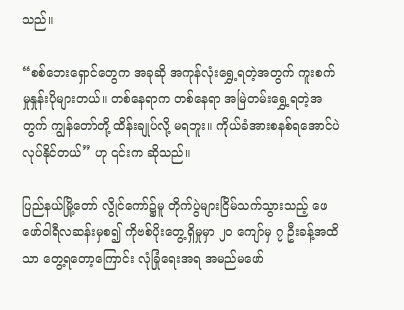သည်။

“စစ်ဘေးရှောင်တွေက အခုဆို အကုန်လုံးရွှေ့ရတဲ့အတွက် ကူးစက်မှုနှုန်းပိုများတယ်။ တစ်နေရာက တစ်နေရာ အမြဲတမ်းရွှေ့ရတဲ့အတွက် ကျွန်တော်တို့ ထိန်းချုပ်လို့ မရဘူး။ ကိုယ်ခံအားစနစ်ရအောင်ပဲ လုပ်နိုင်တယ်” ဟု ၎င်းက ဆိုသည်။

ပြည်နယ်မြို့တော် လွိုင်ကော်၌မူ တိုက်ပွဲများငြိမ်သက်သွားသည့် ဖေဖော်ဝါရီလဆန်းမှစ၍ ကိုဗစ်ပိုးတွေ့ရှိမှုမှာ ၂၀ ကျော်မှ ၇ ဦးခန့်အထိသာ တွေ့ရတော့ကြောင်း လုံခြုံရေးအရ အမည်မဖော်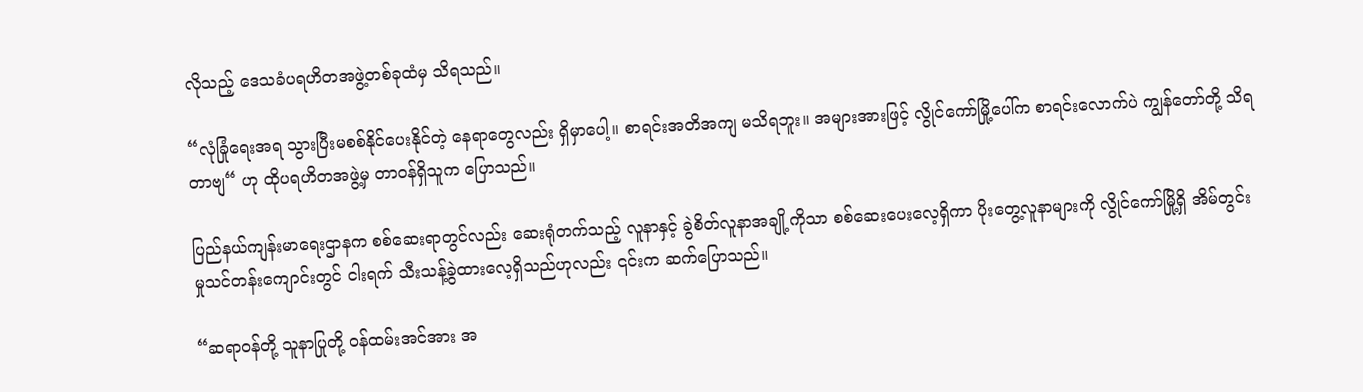လိုသည့် ဒေသခံပရဟိတအဖွဲ့တစ်ခုထံမှ သိရသည်။

“လုံခြုံရေးအရ သွားပြီးမစစ်နိုင်ပေးနိုင်တဲ့ နေရာတွေလည်း ရှိမှာပေါ့။ စာရင်းအတိအကျ မသိရဘူး။ အများအားဖြင့် လွိုင်ကော်မြို့ပေါ်က စာရင်းလောက်ပဲ ကျွန်တော်တို့ သိရတာဗျ“ ဟု ထိုပရဟိတအဖွဲ့မှ တာဝန်ရှိသူက ပြောသည်။

ပြည်နယ်ကျန်းမာရေးဌာနက စစ်ဆေးရာတွင်လည်း ဆေးရုံတက်သည့် လူနာနှင့် ခွဲစိတ်လူနာအချို့ကိုသာ စစ်ဆေးပေးလေ့ရှိကာ ပိုးတွေ့လူနာများကို လွိုင်ကော်မြို့ရှိ အိမ်တွင်းမှုသင်တန်းကျောင်းတွင် ငါးရက် သီးသန့်ခွဲထားလေ့ရှိသည်ဟုလည်း ၎င်းက ဆက်ပြောသည်။

“ဆရာဝန်တို့ သူနာပြုတို့ ဝန်ထမ်းအင်အား အ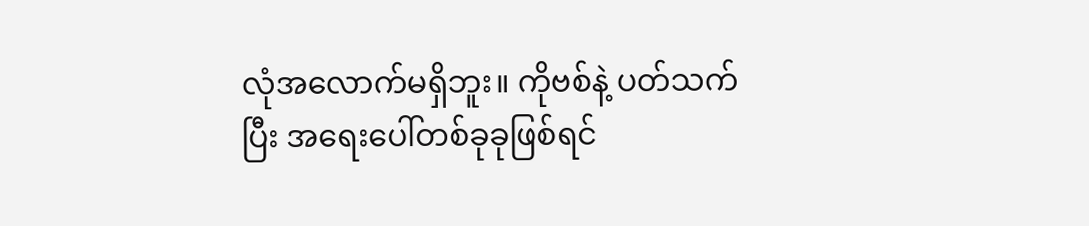လုံအလောက်မရှိဘူး။ ကိုဗစ်နဲ့ ပတ်သက်ပြီး အရေးပေါ်တစ်ခုခုဖြစ်ရင်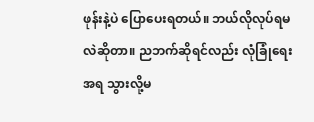ဖုန်းနဲ့ပဲ ပြောပေးရတယ်။ ဘယ်လိုလုပ်ရမလဲဆိုတာ။ ညဘက်ဆိုရင်လည်း လုံခြုံရေးအရ သွားလို့မ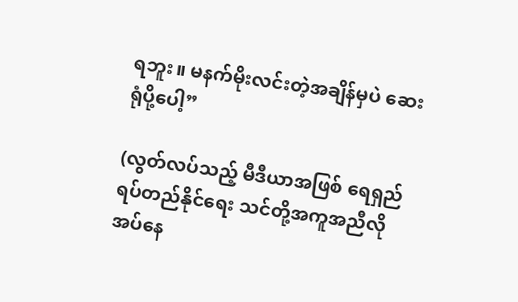ရဘူး။ မနက်မိုးလင်းတဲ့အချိန်မှပဲ ဆေးရုံပို့ပေါ့”

(လွတ်လပ်သည့် မီဒီယာအဖြစ် ရေရှည်ရပ်တည်နိုင်ရေး သင်တို့အကူအညီလိုအပ်နေ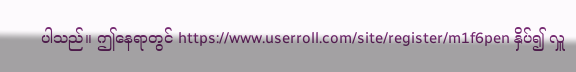ပါသည်။ ဤနေရာတွင် https://www.userroll.com/site/register/m1f6pen နှိပ်၍ လှူ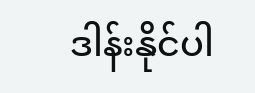ဒါန်းနိုင်ပါ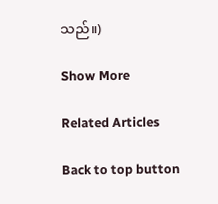သည်။)

Show More

Related Articles

Back to top button